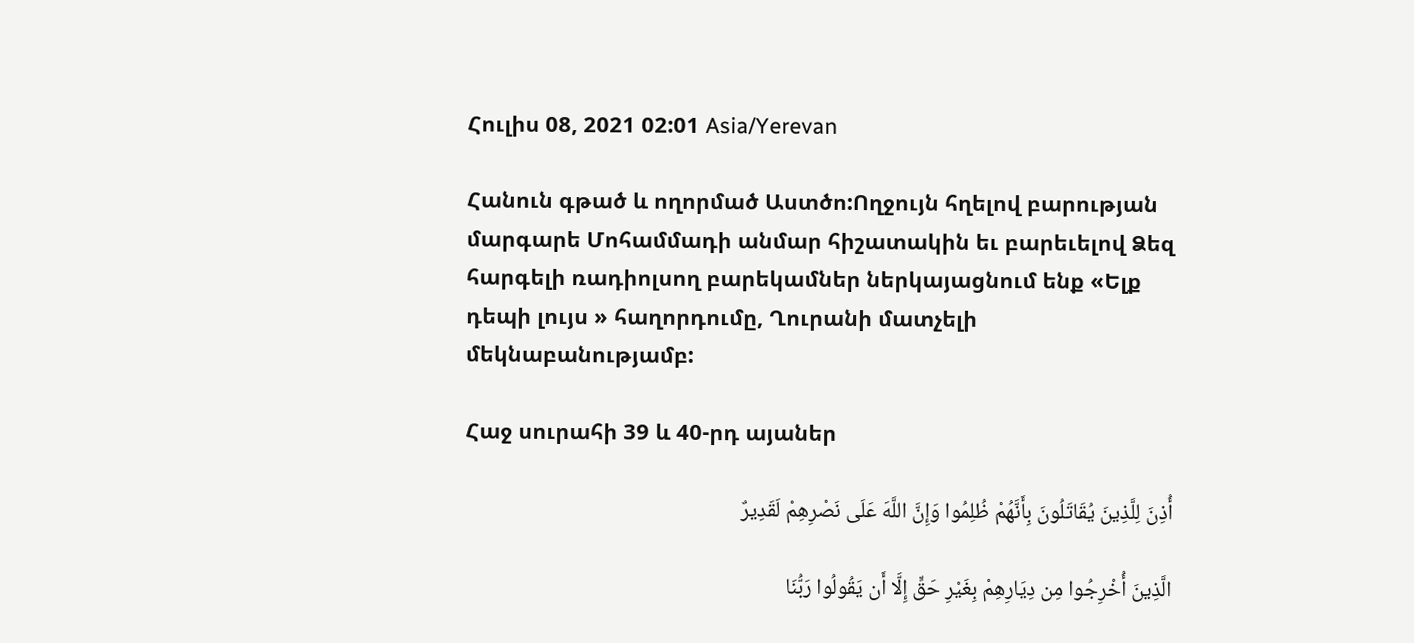Հուլիս 08, 2021 02:01 Asia/Yerevan

Հանուն գթած և ողորմած Աստծո:Ողջույն հղելով բարության մարգարե Մոհամմադի անմար հիշատակին եւ բարեւելով Ձեզ հարգելի ռադիոլսող բարեկամներ ներկայացնում ենք «Ելք դեպի լույս » հաղորդումը, Ղուրանի մատչելի մեկնաբանությամբ:

Հաջ սուրահի 39 և 40-րդ այաներ

أُذِنَ لِلَّذِینَ یُقَاتَلُونَ بِأَنَّهُمْ ظُلِمُوا وَإِنَّ اللَّهَ عَلَى نَصْرِهِمْ لَقَدِیرٌ

الَّذِینَ أُخْرِجُوا مِن دِیَارِهِمْ بِغَیْرِ حَقٍّ إِلَّا أَن یَقُولُوا رَبُّنَا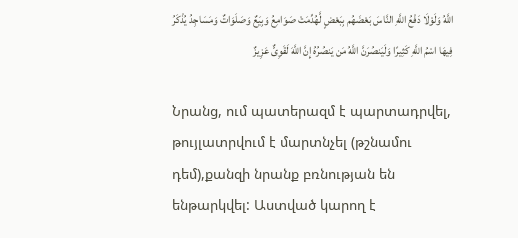اللَّهُ وَلَوْلَا دَفْعُ اللَّهِ النَّاسَ بَعْضَهُم بِبَعْضٍ لَّهُدِّمَتْ صَوَامِعُ وَبِیَعٌ وَصَلَوَاتٌ وَمَسَاجِدُ یُذْکَرُ فِیهَا اسْمُ اللَّهِ کَثِیرًا وَلَیَنصُرَنَّ اللَّهُ مَن یَنصُرُهُ إِنَّ اللَّهَ لَقَوِیٌّ عَزِیزٌ

Նրանց, ում պատերազմ է պարտադրվել, թույլատրվում է մարտնչել (թշնամու դեմ),քանզի նրանք բռնության են ենթարկվել: Աստված կարող է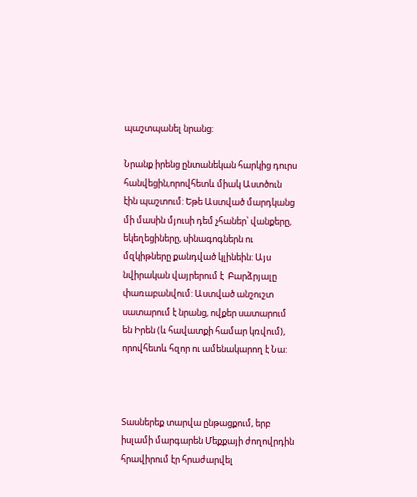պաշտպանել նրանց:

Նրանք իրենց ընտանեկան հարկից դուրս հանվեցին,որովհետև միակ Աստծուն էին պաշտում: Եթե Աստված մարդկանց մի մասին մյուսի դեմ չհաներ՝ վանքերը,  եկեղեցիները, սինագոգներն ու մզկիթները քանդված կլինեին: Այս նվիրական վայրերում է  Բարձրյալը փառաբանվում: Աստված անշուշտ սատարում է նրանց, ովքեր սատարում են Իրեն (և հավատքի համար կռվում), որովհետև հզոր ու ամենակարող է Նա:



Տասներեք տարվա ընթացքում, երբ իսլամի մարգարեն Մեքքայի ժողովրդին հրավիրում էր հրաժարվել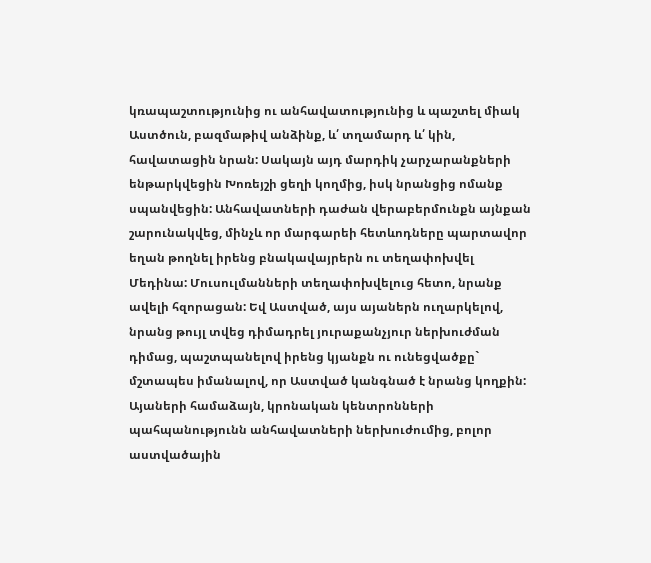կռապաշտությունից ու անհավատությունից և պաշտել միակ Աստծուն, բազմաթիվ անձինք, և՛ տղամարդ և՛ կին, հավատացին նրան: Սակայն այդ մարդիկ չարչարանքների ենթարկվեցին Խոռեյշի ցեղի կողմից, իսկ նրանցից ոմանք սպանվեցին: Անհավատների դաժան վերաբերմունքն այնքան շարունակվեց, մինչև որ մարգարեի հետևոդները պարտավոր եղան թողնել իրենց բնակավայրերն ու տեղափոխվել Մեդինա: Մուսուլմանների տեղափոխվելուց հետո, նրանք ավելի հզորացան: Եվ Աստված, այս այաներն ուղարկելով, նրանց թույլ տվեց դիմադրել յուրաքանչյուր ներխուժման դիմաց, պաշտպանելով իրենց կյանքն ու ունեցվածքը` մշտապես իմանալով, որ Աստված կանգնած է նրանց կողքին: Այաների համաձայն, կրոնական կենտրոնների պահպանությունն անհավատների ներխուժումից, բոլոր աստվածային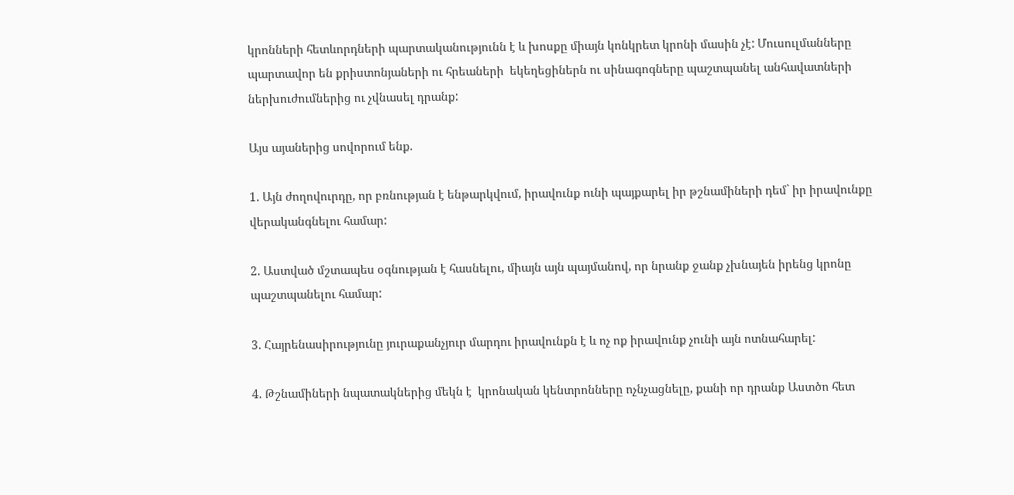կրոնների հետևորդների պարտականությունն է և խոսքը միայն կոնկրետ կրոնի մասին չէ: Մուսուլմանները պարտավոր են քրիստոնյաների ու հրեաների  եկեղեցիներն ու սինագոգները պաշտպանել անհավատների ներխուժումներից ու չվնասել դրանք:

Այս այաներից սովորում ենք.

1. Այն ժողովուրդը, որ բռնության է ենթարկվում, իրավունք ունի պայքարել իր թշնամիների դեմ` իր իրավունքը վերականգնելու համար:

2. Աստված մշտապես օգնության է հասնելու, միայն այն պայմանով, որ նրանք ջանք չխնայեն իրենց կրոնը պաշտպանելու համար:

3. Հայրենասիրությունը յուրաքանչյուր մարդու իրավունքն է և ոչ ոք իրավունք չունի այն ոտնահարել:

4. Թշնամիների նպատակներից մեկն է  կրոնական կենտրոնները ոչնչացնելը, քանի որ դրանք Աստծո հետ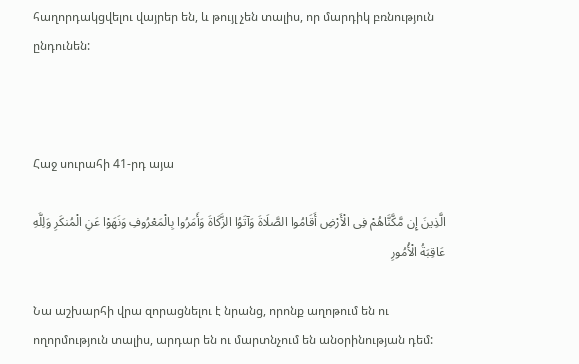հաղորդակցվելու վայրեր են, և թույլ չեն տալիս, որ մարդիկ բռնություն ընդունեն:



Հաջ սուրահի 41-րդ այա

الَّذِینَ إِن مَّکَّنَّاهُمْ فِی الْأَرْضِ أَقَامُوا الصَّلَاةَ وَآتَوُا الزَّکَاةَ وَأَمَرُوا بِالْمَعْرُوفِ وَنَهَوْا عَنِ الْمُنکَرِ وَلِلَّهِ عَاقِبَةُ الْأُمُورِ

Նա աշխարհի վրա զորացնելու է նրանց, որոնք աղոթում են ու ողորմություն տալիս, արդար են ու մարտնչում են անօրինության դեմ: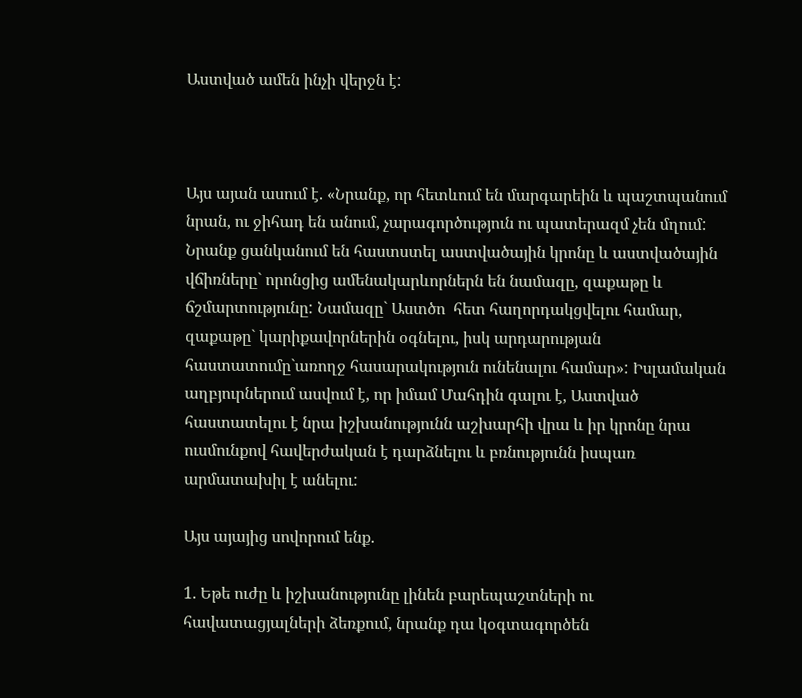Աստված ամեն ինչի վերջն է:



Այս այան ասում է. «Նրանք, որ հետևում են մարգարեին և պաշտպանում նրան, ու ջիհադ են անում, չարագործություն ու պատերազմ չեն մղում: Նրանք ցանկանում են հաստստել աստվածային կրոնը և աստվածային վճիռները` որոնցից ամենակարևորներն են նամազը, զաքաթը և ճշմարտությունը: Նամազը` Աստծո  հետ հաղորդակցվելու համար, զաքաթը` կարիքավորներին օգնելու, իսկ արդարության հաստատումը`առողջ հասարակություն ունենալու համար»: Իսլամական աղբյուրներում ասվում է, որ իմամ Մահդին գալու է, Աստված հաստատելու է նրա իշխանությունն աշխարհի վրա և իր կրոնը նրա ուսմունքով հավերժական է դարձնելու և բռնությունն իսպառ արմատախիլ է անելու:

Այս այայից սովորում ենք.

1. Եթե ուժը և իշխանությունը լինեն բարեպաշտների ու հավատացյալների ձեռքում, նրանք դա կօգտագործեն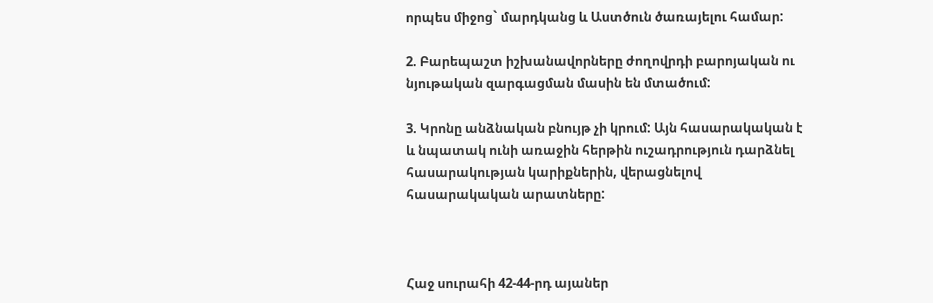որպես միջոց` մարդկանց և Աստծուն ծառայելու համար:

2. Բարեպաշտ իշխանավորները ժողովրդի բարոյական ու նյութական զարգացման մասին են մտածում:

3. Կրոնը անձնական բնույթ չի կրում: Այն հասարակական է և նպատակ ունի առաջին հերթին ուշադրություն դարձնել հասարակության կարիքներին, վերացնելով հասարակական արատները:



Հաջ սուրահի 42-44-րդ այաներ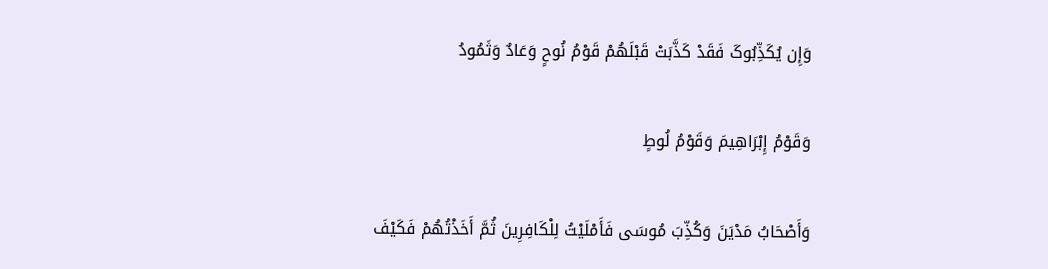وَإِن یُکَذِّبُوکَ فَقَدْ کَذَّبَتْ قَبْلَهُمْ قَوْمُ نُوحٍ وَعَادٌ وَثَمُودُ

وَقَوْمُ إِبْرَاهِیمَ وَقَوْمُ لُوطٍ

وَأَصْحَابُ مَدْیَنَ وَکُذِّبَ مُوسَى فَأَمْلَیْتُ لِلْکَافِرِینَ ثُمَّ أَخَذْتُهُمْ فَکَیْفَ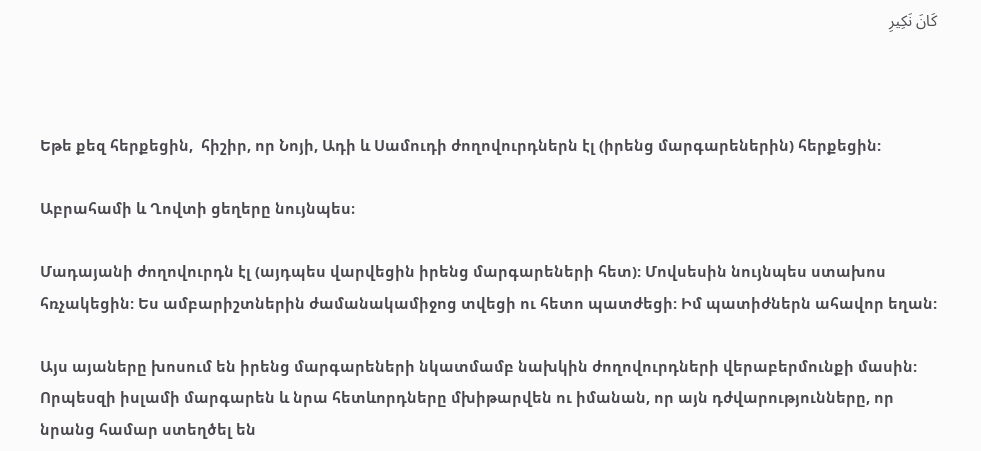کَانَ نَکِیرِ



Եթե քեզ հերքեցին,  հիշիր, որ Նոյի, Ադի և Սամուդի ժողովուրդներն էլ (իրենց մարգարեներին) հերքեցին:

Աբրահամի և Ղովտի ցեղերը նույնպես։

Մադայանի ժողովուրդն էլ (այդպես վարվեցին իրենց մարգարեների հետ): Մովսեսին նույնպես ստախոս հռչակեցին: Ես ամբարիշտներին ժամանակամիջոց տվեցի ու հետո պատժեցի: Իմ պատիժներն ահավոր եղան:

Այս այաները խոսում են իրենց մարգարեների նկատմամբ նախկին ժողովուրդների վերաբերմունքի մասին: Որպեսզի իսլամի մարգարեն և նրա հետևորդները մխիթարվեն ու իմանան, որ այն դժվարությունները, որ նրանց համար ստեղծել են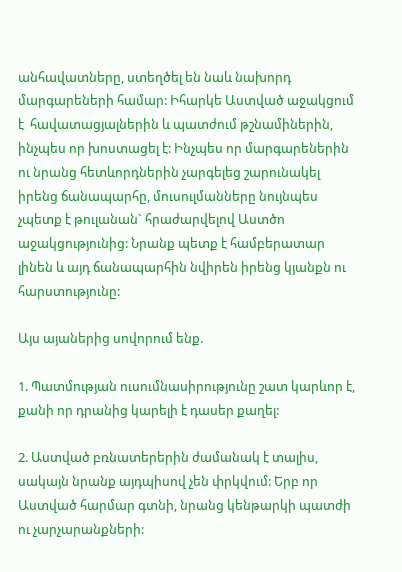անհավատները, ստեղծել են նաև նախորդ մարգարեների համար: Իհարկե Աստված աջակցում է  հավատացյալներին և պատժում թշնամիներին, ինչպես որ խոստացել է: Ինչպես որ մարգարեներին ու նրանց հետևորդներին չարգելեց շարունակել իրենց ճանապարհը, մուսուլմանները նույնպես չպետք է թուլանան` հրաժարվելով Աստծո աջակցությունից: Նրանք պետք է համբերատար լինեն և այդ ճանապարհին նվիրեն իրենց կյանքն ու հարստությունը:

Այս այաներից սովորում ենք.

1. Պատմության ուսումնասիրությունը շատ կարևոր է, քանի որ դրանից կարելի է դասեր քաղել:

2. Աստված բռնատերերին ժամանակ է տալիս, սակայն նրանք այդպիսով չեն փրկվում: Երբ որ Աստված հարմար գտնի, նրանց կենթարկի պատժի ու չարչարանքների: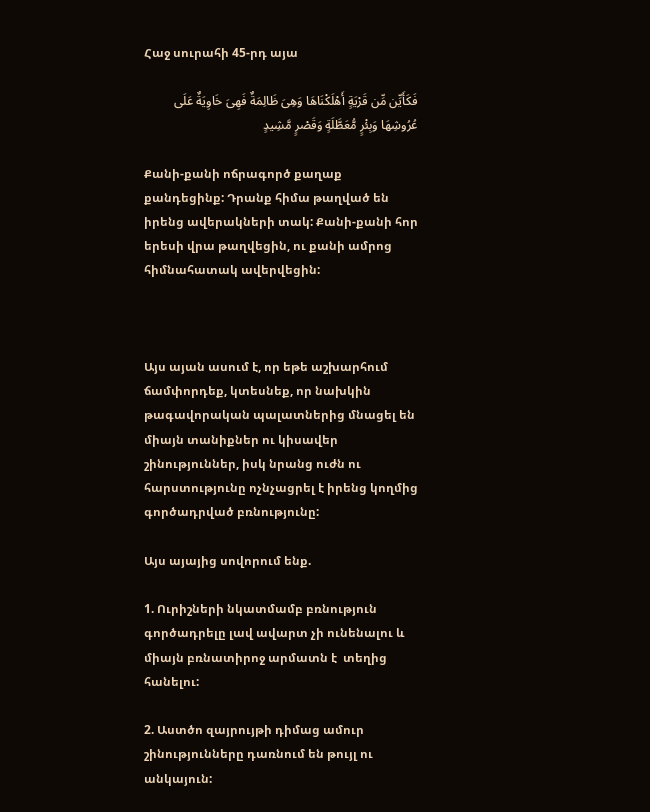Հաջ սուրահի 45-րդ այա

فَکَأَیِّن مِّن قَرْیَةٍ أَهْلَکْنَاهَا وَهِیَ ظَالِمَةٌ فَهِیَ خَاوِیَةٌ عَلَى عُرُوشِهَا وَبِئْرٍ مُّعَطَّلَةٍ وَقَصْرٍ مَّشِیدٍ

Քանի-քանի ոճրագործ քաղաք քանդեցինք: Դրանք հիմա թաղված են իրենց ավերակների տակ: Քանի-քանի հոր երեսի վրա թաղվեցին, ու քանի ամրոց հիմնահատակ ավերվեցին:



Այս այան ասում է, որ եթե աշխարհում ճամփորդեք, կտեսնեք, որ նախկին թագավորական պալատներից մնացել են միայն տանիքներ ու կիսավեր շինություններ, իսկ նրանց ուժն ու հարստությունը ոչնչացրել է իրենց կողմից գործադրված բռնությունը:

Այս այայից սովորում ենք.

1. Ուրիշների նկատմամբ բռնություն գործադրելը լավ ավարտ չի ունենալու և միայն բռնատիրոջ արմատն է  տեղից հանելու:

2. Աստծո զայրույթի դիմաց ամուր շինությունները դառնում են թույլ ու անկայուն: